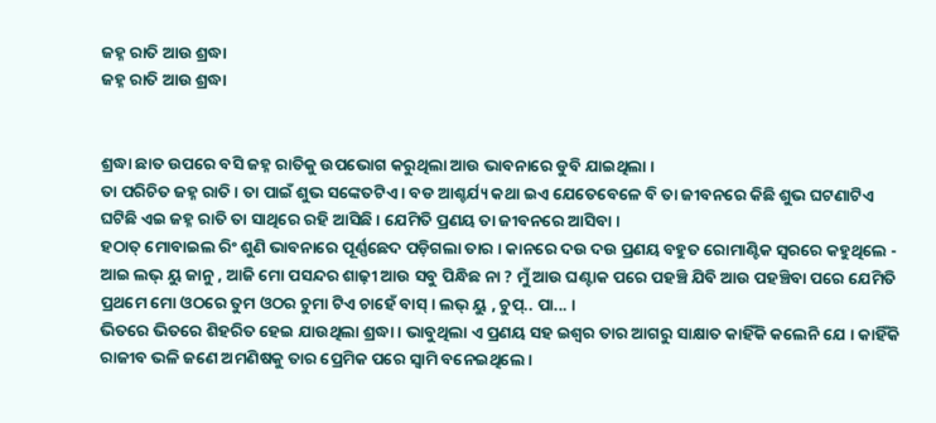ଜହ୍ନ ରାତି ଆଉ ଶ୍ରଦ୍ଧା
ଜହ୍ନ ରାତି ଆଉ ଶ୍ରଦ୍ଧା


ଶ୍ରଦ୍ଧା ଛାତ ଉପରେ ବସି ଜହ୍ନ ରାତିକୁ ଉପଭୋଗ କରୁଥିଲା ଆଉ ଭାବନାରେ ଡୁବି ଯାଇଥିଲା ।
ତା ପରିଚିତ ଜହ୍ନ ରାତି । ତା ପାଇଁ ଶୁଭ ସଙ୍କେତଟିଏ । ବଡ ଆଶ୍ଚର୍ଯ୍ୟ କଥା ଇଏ ଯେତେବେଳେ ବି ତା ଜୀବନରେ କିଛି ଶୁଭ ଘଟଣାଟିଏ ଘଟିଛି ଏଇ ଜହ୍ନ ରାତି ତା ସାଥିରେ ରହି ଆସିଛି । ଯେମିତି ପ୍ରଣୟ ତା ଜୀବନରେ ଆସିବା ।
ହଠାତ୍ ମୋବାଇଲ ରିଂ ଶୁଣି ଭାବନାରେ ପୂର୍ଣ୍ଣଛେଦ ପଡ଼ିଗଲା ତାର । କାନରେ ଦଉ ଦଉ ପ୍ରଣୟ ବହୁତ ରୋମାଣ୍ଟିକ ସ୍ବରରେ କହୁଥିଲେ - ଆଇ ଲଭ୍ ୟୁ ଜାନୁ , ଆଜି ମୋ ପସନ୍ଦର ଶାଢ଼ୀ ଆଉ ସବୁ ପିନ୍ଧିଛ ନା ? ମୁଁ ଆଉ ଘଣ୍ଟାକ ପରେ ପହଞ୍ଚି ଯିବି ଆଉ ପହଞ୍ଚିବା ପରେ ଯେମିତି ପ୍ରଥମେ ମୋ ଓଠରେ ତୁମ ଓଠର ଚୁମା ଟିଏ ଚାହେଁ ବାସ୍ । ଲଭ୍ ୟୁ , ଚୁପ୍.. ପା... ।
ଭିତରେ ଭିତରେ ଶିହରିତ ହେଇ ଯାଉଥିଲା ଶ୍ରଦ୍ଧା । ଭାବୁଥିଲା ଏ ପ୍ରଣୟ ସହ ଇଶ୍ବର ତାର ଆଗରୁ ସାକ୍ଷାତ କାହିଁକି କଲେନି ଯେ । କାହିଁକି ରାଜୀବ ଭଳି ଜଣେ ଅମଣିଷକୁ ତାର ପ୍ରେମିକ ପରେ ସ୍ବାମି ବନେଇଥିଲେ ।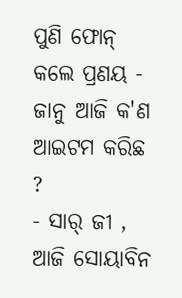ପୁଣି ଫୋନ୍ କଲେ ପ୍ରଣୟ - ଜାନୁ ଆଜି କ'ଣ ଆଇଟମ କରିଛ ?
- ସାର୍ ଜୀ , ଆଜି ସୋୟାବିନ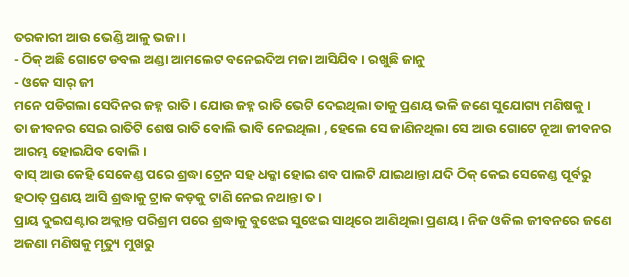ତରକାରୀ ଆଉ ଭେଣ୍ଡି ଆଳୁ ଭଜା ।
- ଠିକ୍ ଅଛି ଗୋଟେ ଡବଲ ଅଣ୍ଡା ଆମଲେଟ ବନେଇଦିଅ ମଜା ଆସିଯିବ । ରଖୁଛି ଜାନୁ
- ଓକେ ସାର୍ ଜୀ
ମନେ ପଡିଗଲା ସେଦିନର ଜହ୍ନ ରାତି । ଯୋଉ ଜହ୍ନ ରାତି ଭେଟି ଦେଇଥିଲା ତାକୁ ପ୍ରଣୟ ଭଳି ଜଣେ ସୁଯୋଗ୍ୟ ମଣିଷକୁ ।
ତା ଜୀବନର ସେଇ ରାତିଟି ଶେଷ ରାତି ବୋଲି ଭାବି ନେଇଥିଲା , ହେଲେ ସେ ଜାଣିନଥିଲା ସେ ଆଉ ଗୋଟେ ନୂଆ ଜୀବନର ଆରମ୍ଭ ହୋଇଯିବ ବୋଲି ।
ବାସ୍ ଆଉ କେହି ସେକେଣ୍ଡ ପରେ ଶ୍ରଦ୍ଧା ଟ୍ରେନ ସହ ଧକ୍କା ହୋଇ ଶବ ପାଲଟି ଯାଇଥାନ୍ତା ଯଦି ଠିକ୍ କେଇ ସେକେଣ୍ଡ ପୂର୍ବରୁ ହଠାତ୍ ପ୍ରଣୟ ଆସି ଶ୍ରଦ୍ଧାକୁ ଟ୍ରାକ କଡ଼କୁ ଟାଣି ନେଇ ନଥାନ୍ତା ତ ।
ପ୍ରାୟ ଦୁଇଘଣ୍ଟାର ଅକ୍ଲାନ୍ତ ପରିଶ୍ରମ ପରେ ଶ୍ରଦ୍ଧାକୁ ବୁଝେଇ ସୁଝେଇ ସାଥିରେ ଆଣିଥିଲା ପ୍ରଣୟ । ନିଜ ଓକିଲ ଜୀବନରେ ଜଣେ ଅଜଣା ମଣିଷକୁ ମୃତ୍ୟୁ ମୁଖରୁ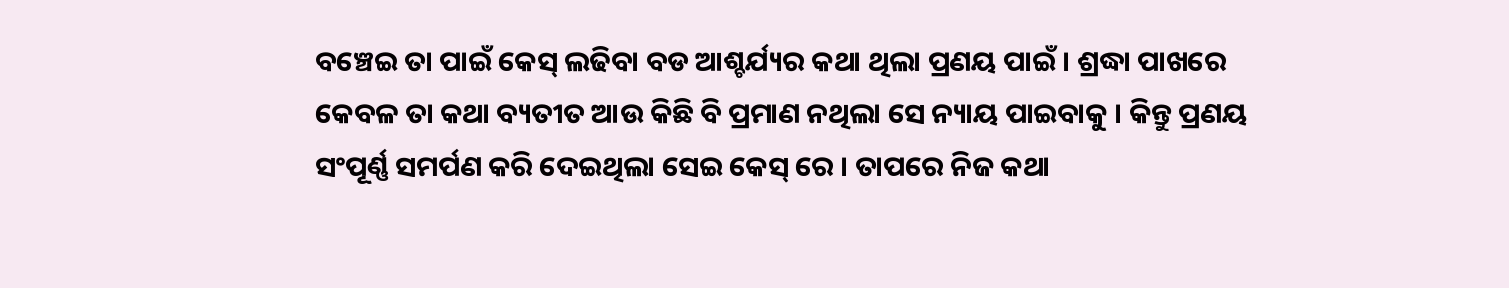ବଞ୍ଚେଇ ତା ପାଇଁ କେସ୍ ଲଢିବା ବଡ ଆଶ୍ଚର୍ଯ୍ୟର କଥା ଥିଲା ପ୍ରଣୟ ପାଇଁ । ଶ୍ରଦ୍ଧା ପାଖରେ କେବଳ ତା କଥା ବ୍ୟତୀତ ଆଉ କିଛି ବି ପ୍ରମାଣ ନଥିଲା ସେ ନ୍ୟାୟ ପାଇବାକୁ । କିନ୍ତୁ ପ୍ରଣୟ ସଂପୂର୍ଣ୍ଣ ସମର୍ପଣ କରି ଦେଇଥିଲା ସେଇ କେସ୍ ରେ । ତାପରେ ନିଜ କଥା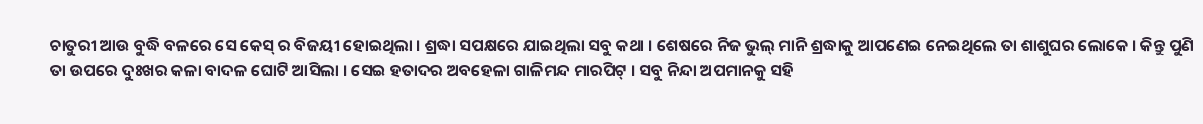ଚାତୁରୀ ଆଉ ବୁଦ୍ଧି ବଳରେ ସେ କେସ୍ ର ବିଜୟୀ ହୋଇଥିଲା । ଶ୍ରଦ୍ଧା ସପକ୍ଷରେ ଯାଇଥିଲା ସବୁ କଥା । ଶେଷରେ ନିଜ ଭୁଲ୍ ମାନି ଶ୍ରଦ୍ଧାକୁ ଆପଣେଇ ନେଇଥିଲେ ତା ଶାଶୁଘର ଲୋକେ । କିନ୍ତୁ ପୁଣି ତା ଉପରେ ଦୁଃଖର କଳା ବାଦଳ ଘୋଟି ଆସିଲା । ସେଇ ହତାଦର ଅବହେଳା ଗାଳିମନ୍ଦ ମାରପିଟ୍ । ସବୁ ନିନ୍ଦା ଅପମାନକୁ ସହି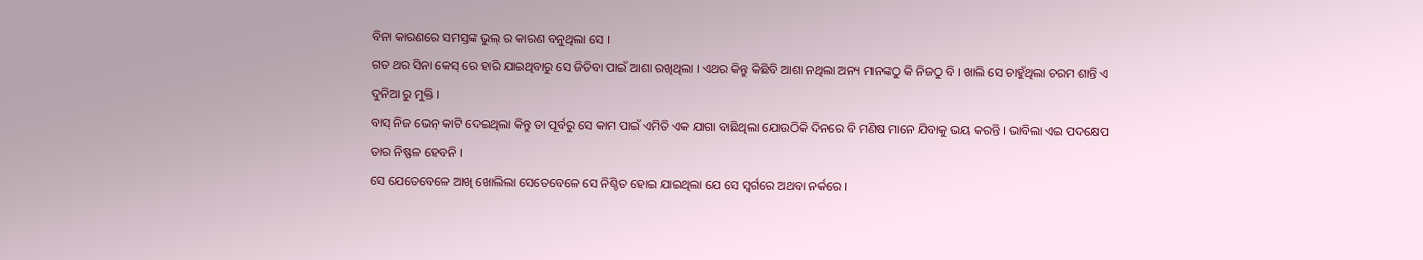ବିନା କାରଣରେ ସମସ୍ତଙ୍କ ଭୁଲ୍ ର କାରଣ ବନୁଥିଲା ସେ ।
ଗତ ଥର ସିନା କେସ୍ ରେ ହାରି ଯାଇଥିବାରୁ ସେ ଜିତିବା ପାଇଁ ଆଶା ରଖିଥିଲା । ଏଥର କିନ୍ତୁ କିଛିବି ଆଶା ନଥିଲା ଅନ୍ୟ ମାନଙ୍କଠୁ କି ନିଜଠୁ ବି । ଖାଲି ସେ ଚାହୁଁଥିଲା ଚରମ ଶାନ୍ତି ଏ ଦୁନିଆ ରୁ ମୁକ୍ତି ।
ବାସ୍ ନିଜ ଭେନ୍ କାଟି ଦେଇଥିଲା କିନ୍ତୁ ତା ପୂର୍ବରୁ ସେ କାମ ପାଇଁ ଏମିତି ଏକ ଯାଗା ବାଛିଥିଲା ଯୋଉଠିକି ଦିନରେ ବି ମଣିଷ ମାନେ ଯିବାକୁ ଭୟ କରନ୍ତି । ଭାବିଲା ଏଇ ପଦକ୍ଷେପ ତାର ନିଷ୍ଫଳ ହେବନି ।
ସେ ଯେତେବେଳେ ଆଖି ଖୋଲିଲା ସେତେବେଳେ ସେ ନିଶ୍ଚିତ ହୋଇ ଯାଇଥିଲା ଯେ ସେ ସ୍ବର୍ଗରେ ଅଥବା ନର୍କରେ ।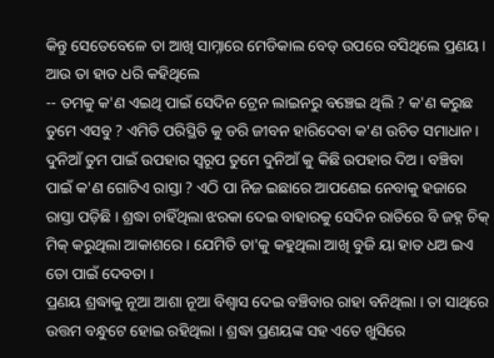କିନ୍ତୁ ସେତେବେଳେ ତା ଆଖି ସାମ୍ନାରେ ମେଡିକାଲ ବେଡ୍ ଉପରେ ବସିଥିଲେ ପ୍ରଣୟ । ଆଉ ତା ହାତ ଧରି କହିଥିଲେ
-- ତମକୁ କ'ଣ ଏଇଥି ପାଇଁ ସେଦିନ ଟ୍ରେନ ଲାଇନରୁ ବଞ୍ଚେଇ ଥିଲି ? କ'ଣ କରୁଛ ତୁମେ ଏସବୁ ? ଏମିତି ପରିସ୍ଥିତି କୁ ଡରି ଜୀବନ ହାରିଦେବା କ'ଣ ଉଚିତ ସମାଧାନ।
ଦୁନିଆଁ ତୁମ ପାଇଁ ଉପହାର ସ୍ବରୂପ ତୁମେ ଦୁନିଆଁ କୁ କିଛି ଉପହାର ଦିଅ । ବଞ୍ଚିବା ପାଇଁ କ'ଣ ଗୋଟିଏ ରାସ୍ତା ? ଏଠି ପା ନିଜ ଇଛାରେ ଆପଣେଇ ନେବାକୁ ହଜାରେ ରାସ୍ତା ପଡ଼ିଛି । ଶ୍ରଦ୍ଧା ଚାହିଁଥିଲା ଝରକା ଦେଇ ବାହାରକୁ ସେଦିନ ରାତିରେ ବି ଜହ୍ନ ଚିକ୍ ମିକ୍ କରୁଥିଲା ଆକାଶରେ । ଯେମିତି ତା'କୁ କହୁଥିଲା ଆଖି ବୁଜି ୟା ହାତ ଧଅ ଇଏ ତୋ ପାଇଁ ଦେବତା ।
ପ୍ରଣୟ ଶ୍ରଦ୍ଧାକୁ ନୂଆ ଆଶା ନୂଆ ବିଶ୍ବାସ ଦେଇ ବଞ୍ଚିବାର ରାହା ବନିଥିଲା । ତା ସାଥିରେ ଉତ୍ତମ ବନ୍ଧୁଟେ ହୋଇ ରହିଥିଲା । ଶ୍ରଦ୍ଧା ପ୍ରଣୟଙ୍କ ସହ ଏତେ ଖୁସିରେ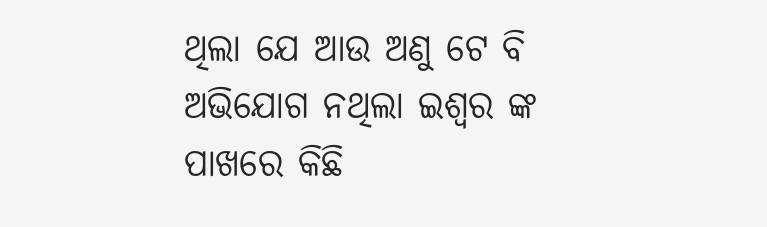ଥିଲା ଯେ ଆଉ ଅଣୁ ଟେ ବି ଅଭିଯୋଗ ନଥିଲା ଇଶ୍ବର ଙ୍କ ପାଖରେ କିଛି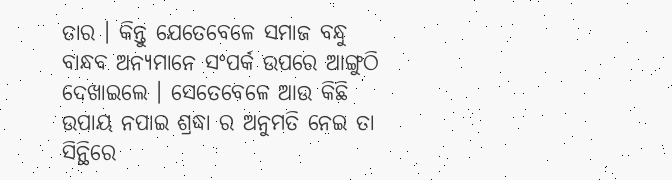ତାର । କିନ୍ତୁ ଯେତେବେଳେ ସମାଜ ବନ୍ଧୁ ବାନ୍ଧବ ଅନ୍ୟମାନେ ସଂପର୍କ ଉପରେ ଆଙ୍ଗୁଠି ଦେଖାଇଲେ । ସେତେବେଳେ ଆଉ କିଛି ଉପାୟ ନପାଇ ଶ୍ରଦ୍ଧା ର ଅନୁମତି ନେଇ ତା ସିନ୍ଥିରେ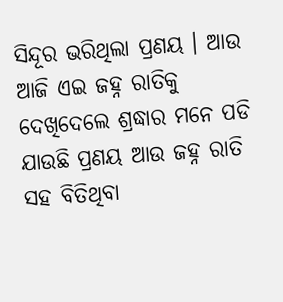ସିନ୍ଦୂର ଭରିଥିଲା ପ୍ରଣୟ । ଆଉ ଆଜି ଏଇ ଜହ୍ନ ରାତିକୁ ଦେଖିଦେଲେ ଶ୍ରଦ୍ଧାର ମନେ ପଡି ଯାଉଛି ପ୍ରଣୟ ଆଉ ଜହ୍ନ ରାତି ସହ ବିତିଥିବା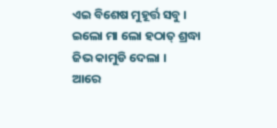ଏଇ ବିଶେଷ ମୁହୂର୍ତ୍ତ ସବୁ ।
ଇଲୋ ମା ଲୋ ହଠାତ୍ ଶ୍ରଦ୍ଧା ଜିଭ କାମୁଡି ଦେଲା ।
ଆରେ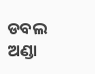ଡବଲ ଅଣ୍ଡା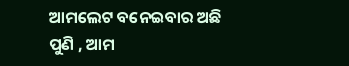ଆମଲେଟ ବନେଇବାର ଅଛି ପୁଣି , ଆମ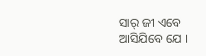ସାର୍ ଜୀ ଏବେ ଆସିଯିବେ ଯେ ।